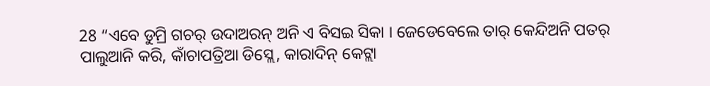28 “ଏବେ ଡୁମ୍ରି ଗଚର୍ ଉଦାଅରନ୍ ଅନି ଏ ବିସଇ ସିକା । ଜେଡେବେଲେ ତାର୍ କେନ୍ଦିଅନି ପତର୍ ପାଲୁଆନି କରି, କାଁଚାପତ୍ରିଆ ଡିସ୍ଲେ, କାରାଦିନ୍ କେଟ୍ଲା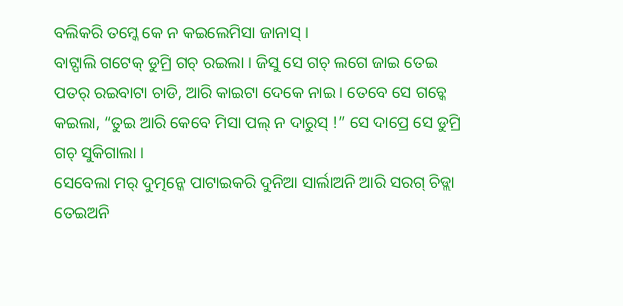ବଲିକରି ତମ୍କେ କେ ନ କଇଲେମିସା ଜାନାସ୍ ।
ବାଟ୍ପାଲି ଗଟେକ୍ ଡୁମ୍ରି ଗଚ୍ ରଇଲା । ଜିସୁ ସେ ଗଚ୍ ଲଗେ ଜାଇ ତେଇ ପତର୍ ରଇବାଟା ଚାଡି, ଆରି କାଇଟା ଦେକେ ନାଇ । ତେବେ ସେ ଗଚ୍କେ କଇଲା, “ତୁଇ ଆରି କେବେ ମିସା ପଲ୍ ନ ଦାରୁସ୍ !” ସେ ଦାପ୍ରେ ସେ ଡୁମ୍ରି ଗଚ୍ ସୁକିଗାଲା ।
ସେବେଲା ମର୍ ଦୁତ୍ମନ୍କେ ପାଟାଇକରି ଦୁନିଆ ସାର୍ଲାଅନି ଆରି ସରଗ୍ ଚିଡ୍ଲା ତେଇଅନି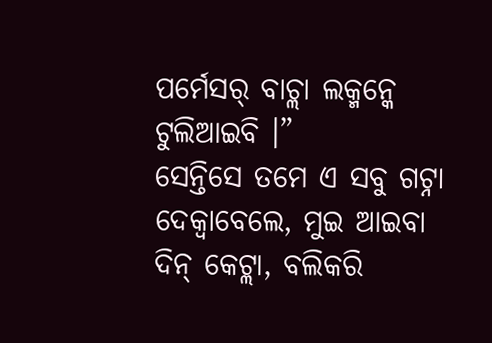ପର୍ମେସର୍ ବାଚ୍ଲା ଲକ୍ମନ୍କେ ଟୁଲିଆଇବି ।”
ସେନ୍ତିସେ ତମେ ଏ ସବୁ ଗଟ୍ନା ଦେକ୍ବାବେଲେ, ମୁଇ ଆଇବା ଦିନ୍ କେଟ୍ଲା, ବଲିକରି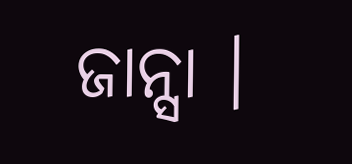ଜାନ୍ସା ।